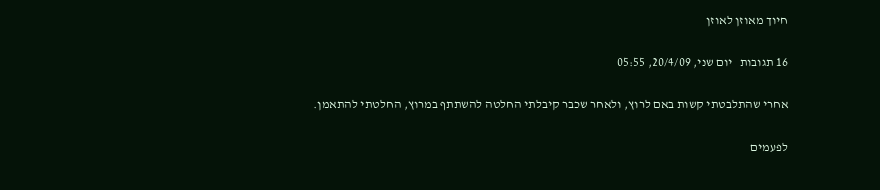חיוך מאוזן לאוזן

16 תגובות   יום שני, 20/4/09, 05:55

אחרי שהתלבטתי קשות באם לרוץ, ולאחר שכבר קיבלתי החלטה להשתתף במרוץ, החלטתי להתאמן.

לפעמים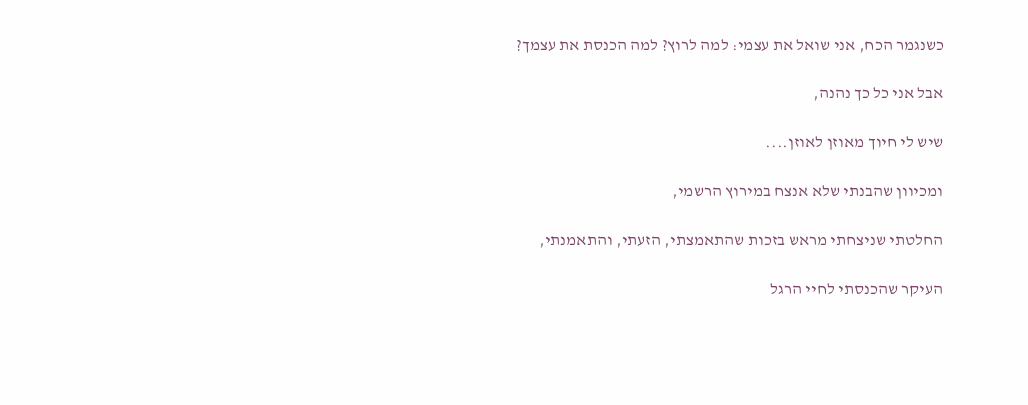כשנגמר הכח, אני שואל את עצמי: למה לרוץ? למה הכנסת את עצמך?

אבל אני כל כך נהנה,

שיש לי חיוך מאוזן לאוזן....

ומכיוון שהבנתי שלא אנצח במירוץ הרשמי,

החלטתי שניצחתי מראש בזכות שהתאמצתי, הזעתי, והתאמנתי,

העיקר שהכנסתי לחיי הרגל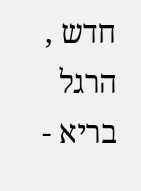חדש , הרגל בריא -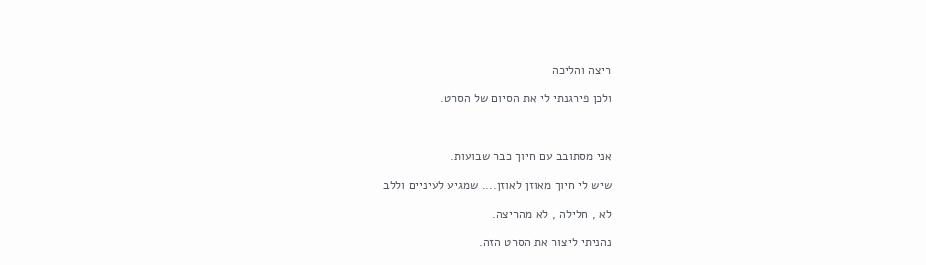ריצה והליכה

ולכן פירגנתי לי את הסיום של הסרט.



אני מסתובב עם חיוך כבר שבועות.

שיש לי חיוך מאוזן לאוזן.... שמגיע לעיניים וללב

לא , חלילה , לא מהריצה.

נהניתי ליצור את הסרט הזה.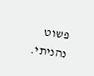פשוט נהניתי.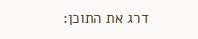דרג את התוכן: